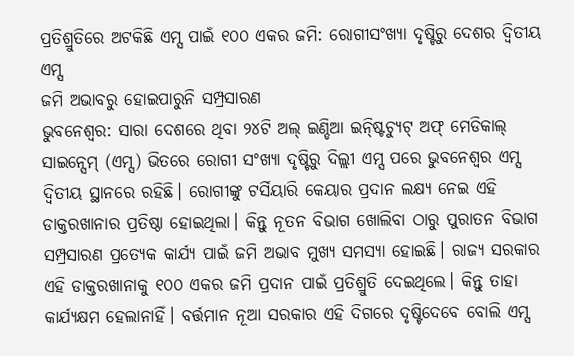ପ୍ରତିଶ୍ରୁତିରେ ଅଟକିଛି ଏମ୍ସ ପାଇଁ ୧୦୦ ଏକର ଜମି: ରୋଗୀସଂଖ୍ୟା ଦୃଷ୍ଟିରୁ ଦେଶର ଦ୍ବିତୀୟ ଏମ୍ସ
ଜମି ଅଭାବରୁ ହୋଇପାରୁନି ସମ୍ପ୍ରସାରଣ
ଭୁବନେଶ୍ବର: ସାରା ଦେଶରେ ଥିବା ୨୪ଟି ଅଲ୍ ଇଣ୍ଡିଆ ଇନ୍ଷ୍ଟିଚ୍ୟୁଟ୍ ଅଫ୍ ମେଡିକାଲ୍ ସାଇନ୍ସେମ୍ (ଏମ୍ସ) ଭିତରେ ରୋଗୀ ସଂଖ୍ୟା ଦୃଷ୍ଟିରୁ ଦିଲ୍ଲୀ ଏମ୍ସ ପରେ ଭୁବନେଶ୍ବର ଏମ୍ସ ଦ୍ବିତୀୟ ସ୍ଥାନରେ ରହିଛି। ରୋଗୀଙ୍କୁ ଟର୍ସିୟାରି କେୟାର ପ୍ରଦାନ ଲକ୍ଷ୍ୟ ନେଇ ଏହି ଡାକ୍ତରଖାନାର ପ୍ରତିଷ୍ଠା ହୋଇଥିଲା। କିନ୍ତୁ ନୂତନ ବିଭାଗ ଖୋଲିବା ଠାରୁ ପୁରାତନ ବିଭାଗ ସମ୍ପ୍ରସାରଣ ପ୍ରତ୍ୟେକ କାର୍ଯ୍ୟ ପାଇଁ ଜମି ଅଭାବ ମୁଖ୍ୟ ସମସ୍ୟା ହୋଇଛି। ରାଜ୍ୟ ସରକାର ଏହି ଡାକ୍ତରଖାନାକୁ ୧୦୦ ଏକର ଜମି ପ୍ରଦାନ ପାଇଁ ପ୍ରତିଶ୍ରୁତି ଦେଇଥିଲେ। କିନ୍ତୁ ତାହା କାର୍ଯ୍ୟକ୍ଷମ ହେଲାନାହିଁ। ବର୍ତ୍ତମାନ ନୂଆ ସରକାର ଏହି ଦିଗରେ ଦୃଷ୍ଟିଦେବେ ବୋଲି ଏମ୍ସ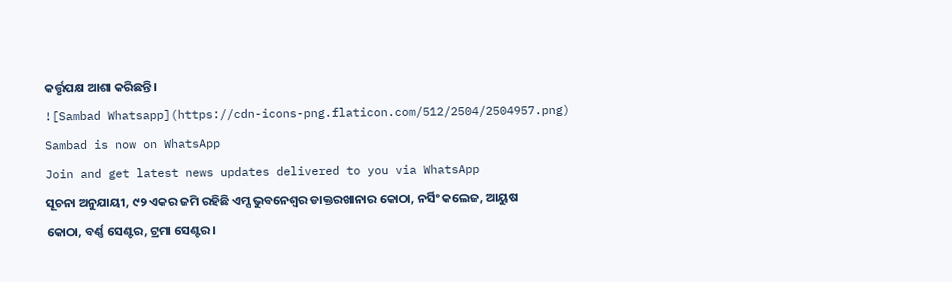କର୍ତ୍ତୃପକ୍ଷ ଆଶା କରିଛନ୍ତି।
![Sambad Whatsapp](https://cdn-icons-png.flaticon.com/512/2504/2504957.png)
Sambad is now on WhatsApp
Join and get latest news updates delivered to you via WhatsApp
ସୂଚନା ଅନୁଯାୟୀ, ୯୨ ଏକର ଜମି ରହିଛି ଏମ୍ସ ଭୁବନେଶ୍ବର ଡାକ୍ତରଖାନାର କୋଠା, ନର୍ସିଂ କଲେଜ, ଆୟୁଷ କୋଠା, ବର୍ଣ୍ଣ ସେଣ୍ଟର, ଟ୍ରମା ସେଣ୍ଟର।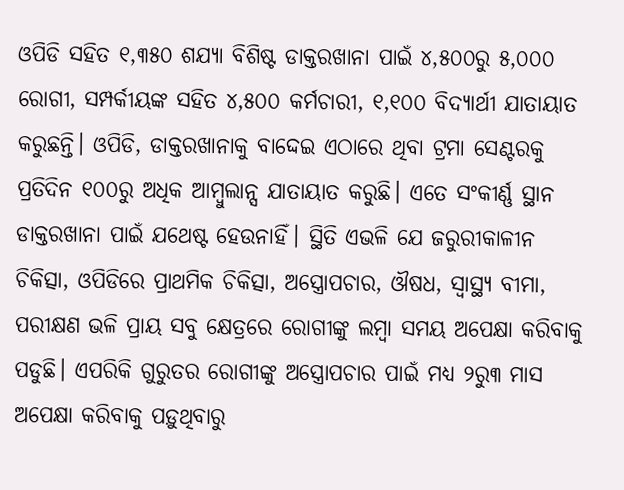ଓପିଡି ସହିତ ୧,୩୫୦ ଶଯ୍ୟା ବିଶିଷ୍ଟ ଡାକ୍ତରଖାନା ପାଇଁ ୪,୫୦୦ରୁ ୫,୦୦୦ ରୋଗୀ, ସମ୍ପର୍କୀୟଙ୍କ ସହିତ ୪,୫୦୦ କର୍ମଚାରୀ, ୧,୧୦୦ ବିଦ୍ୟାର୍ଥୀ ଯାତାୟାତ କରୁଛନ୍ତି। ଓପିଡି, ଡାକ୍ତରଖାନାକୁ ବାଦ୍ଦେଇ ଏଠାରେ ଥିବା ଟ୍ରମା ସେଣ୍ଟରକୁ ପ୍ରତିଦିନ ୧୦୦ରୁ ଅଧିକ ଆମ୍ବୁଲାନ୍ସ ଯାତାୟାତ କରୁଛି। ଏତେ ସଂକୀର୍ଣ୍ଣ ସ୍ଥାନ ଡାକ୍ତରଖାନା ପାଇଁ ଯଥେଷ୍ଟ ହେଉନାହିଁ। ସ୍ଥିତି ଏଭଳି ଯେ ଜରୁରୀକାଳୀନ ଚିକିତ୍ସା, ଓପିଡିରେ ପ୍ରାଥମିକ ଚିକିତ୍ସା, ଅସ୍ତ୍ରୋପଚାର, ଔଷଧ, ସ୍ବାସ୍ଥ୍ୟ ବୀମା, ପରୀକ୍ଷଣ ଭଳି ପ୍ରାୟ ସବୁ କ୍ଷେତ୍ରରେ ରୋଗୀଙ୍କୁ ଲମ୍ବା ସମୟ ଅପେକ୍ଷା କରିବାକୁ ପଡୁଛି। ଏପରିକି ଗୁରୁତର ରୋଗୀଙ୍କୁ ଅସ୍ତ୍ରୋପଚାର ପାଇଁ ମଧ୍ୟ ୨ରୁ୩ ମାସ ଅପେକ୍ଷା କରିବାକୁ ପଡ଼ୁଥିବାରୁ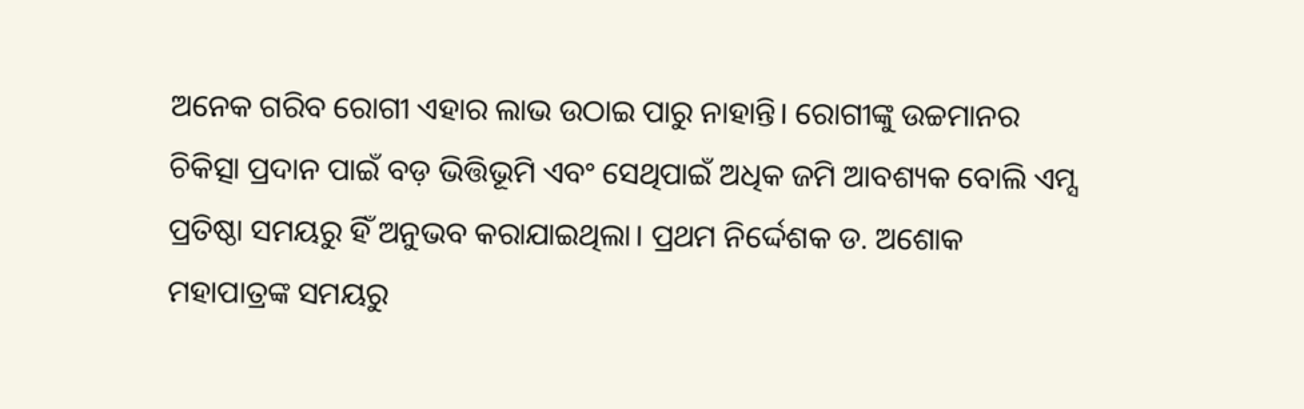ଅନେକ ଗରିବ ରୋଗୀ ଏହାର ଲାଭ ଉଠାଇ ପାରୁ ନାହାନ୍ତି। ରୋଗୀଙ୍କୁ ଉଚ୍ଚମାନର ଚିକିତ୍ସା ପ୍ରଦାନ ପାଇଁ ବଡ଼ ଭିତ୍ତିଭୂମି ଏବଂ ସେଥିପାଇଁ ଅଧିକ ଜମି ଆବଶ୍ୟକ ବୋଲି ଏମ୍ସ ପ୍ରତିଷ୍ଠା ସମୟରୁ ହିଁ ଅନୁଭବ କରାଯାଇଥିଲା। ପ୍ରଥମ ନିର୍ଦ୍ଦେଶକ ଡ. ଅଶୋକ ମହାପାତ୍ରଙ୍କ ସମୟରୁ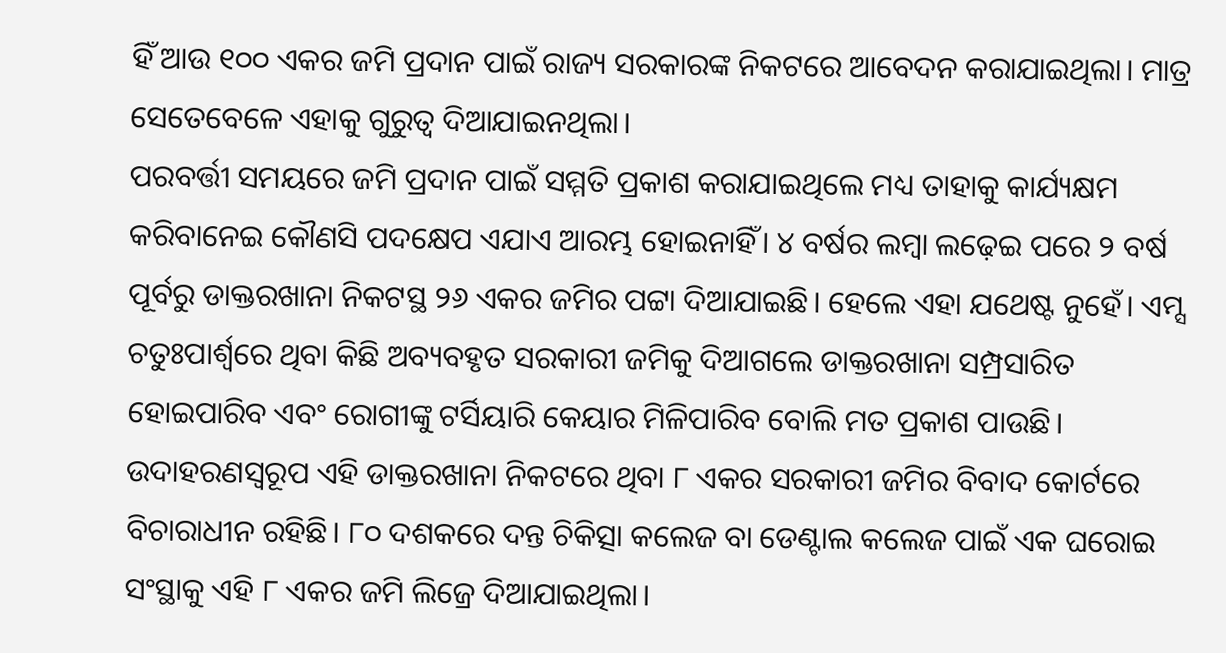ହିଁ ଆଉ ୧୦୦ ଏକର ଜମି ପ୍ରଦାନ ପାଇଁ ରାଜ୍ୟ ସରକାରଙ୍କ ନିକଟରେ ଆବେଦନ କରାଯାଇଥିଲା। ମାତ୍ର ସେତେବେଳେ ଏହାକୁ ଗୁରୁତ୍ବ ଦିଆଯାଇନଥିଲା।
ପରବର୍ତ୍ତୀ ସମୟରେ ଜମି ପ୍ରଦାନ ପାଇଁ ସମ୍ମତି ପ୍ରକାଶ କରାଯାଇଥିଲେ ମଧ୍ୟ ତାହାକୁ କାର୍ଯ୍ୟକ୍ଷମ କରିବାନେଇ କୌଣସି ପଦକ୍ଷେପ ଏଯାଏ ଆରମ୍ଭ ହୋଇନାହିଁ। ୪ ବର୍ଷର ଲମ୍ବା ଲଢ଼େଇ ପରେ ୨ ବର୍ଷ ପୂର୍ବରୁ ଡାକ୍ତରଖାନା ନିକଟସ୍ଥ ୨୬ ଏକର ଜମିର ପଟ୍ଟା ଦିଆଯାଇଛି। ହେଲେ ଏହା ଯଥେଷ୍ଟ ନୁହେଁ। ଏମ୍ସ ଚତୁଃପାର୍ଶ୍ବରେ ଥିବା କିଛି ଅବ୍ୟବହୃତ ସରକାରୀ ଜମିକୁ ଦିଆଗଲେ ଡାକ୍ତରଖାନା ସମ୍ପ୍ରସାରିତ ହୋଇପାରିବ ଏବଂ ରୋଗୀଙ୍କୁ ଟର୍ସିୟାରି କେୟାର ମିଳିପାରିବ ବୋଲି ମତ ପ୍ରକାଶ ପାଉଛି। ଉଦାହରଣସ୍ବରୂପ ଏହି ଡାକ୍ତରଖାନା ନିକଟରେ ଥିବା ୮ ଏକର ସରକାରୀ ଜମିର ବିବାଦ କୋର୍ଟରେ ବିଚାରାଧୀନ ରହିଛି। ୮୦ ଦଶକରେ ଦନ୍ତ ଚିକିତ୍ସା କଲେଜ ବା ଡେଣ୍ଟାଲ କଲେଜ ପାଇଁ ଏକ ଘରୋଇ ସଂସ୍ଥାକୁ ଏହି ୮ ଏକର ଜମି ଲିଜ୍ରେ ଦିଆଯାଇଥିଲା।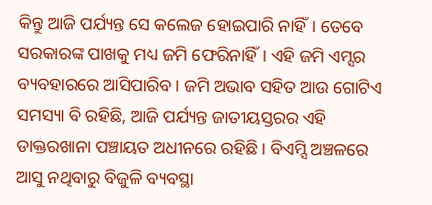କିନ୍ତୁ ଆଜି ପର୍ଯ୍ୟନ୍ତ ସେ କଲେଜ ହୋଇପାରି ନାହିଁ। ତେବେ ସରକାରଙ୍କ ପାଖକୁ ମଧ୍ୟ ଜମି ଫେରିନାହିଁ। ଏହି ଜମି ଏମ୍ସର ବ୍ୟବହାରରେ ଆସିପାରିବ। ଜମି ଅଭାବ ସହିତ ଆଉ ଗୋଟିଏ ସମସ୍ୟା ବି ରହିଛି, ଆଜି ପର୍ଯ୍ୟନ୍ତ ଜାତୀୟସ୍ତରର ଏହି ଡାକ୍ତରଖାନା ପଞ୍ଚାୟତ ଅଧୀନରେ ରହିଛି। ବିଏମ୍ସି ଅଞ୍ଚଳରେ ଆସୁ ନଥିବାରୁ ବିଜୁଳି ବ୍ୟବସ୍ଥା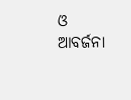ଓ ଆବର୍ଜନା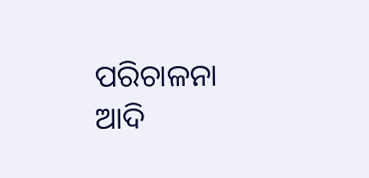ପରିଚାଳନା ଆଦି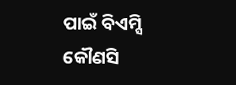ପାଇଁ ବିଏମ୍ସି କୌଣସି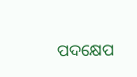ପଦକ୍ଷେପ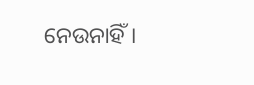ନେଉନାହିଁ।